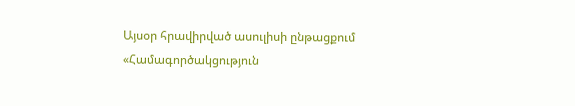Այսօր հրավիրված ասուլիսի ընթացքում «Համագործակցություն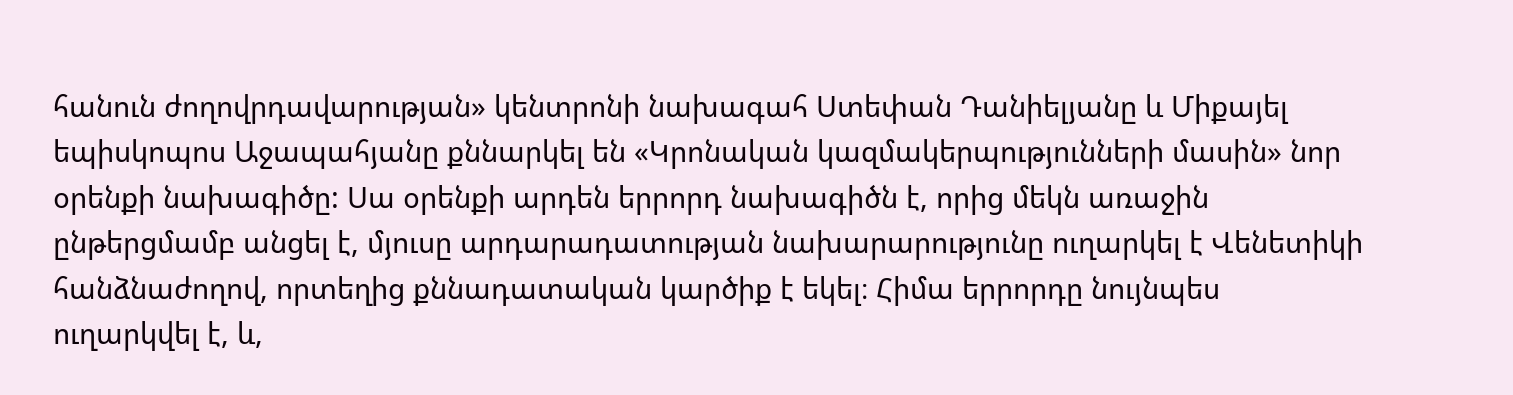հանուն ժողովրդավարության» կենտրոնի նախագահ Ստեփան Դանիելյանը և Միքայել եպիսկոպոս Աջապահյանը քննարկել են «Կրոնական կազմակերպությունների մասին» նոր օրենքի նախագիծը: Սա օրենքի արդեն երրորդ նախագիծն է, որից մեկն առաջին ընթերցմամբ անցել է, մյուսը արդարադատության նախարարությունը ուղարկել է Վենետիկի հանձնաժողով, որտեղից քննադատական կարծիք է եկել։ Հիմա երրորդը նույնպես ուղարկվել է, և,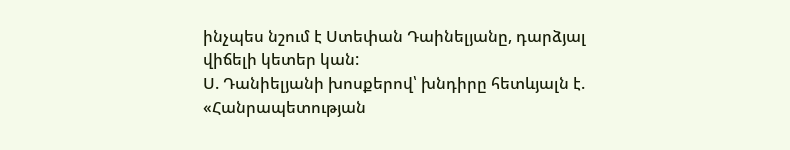ինչպես նշում է Ստեփան Դաինելյանը, դարձյալ վիճելի կետեր կան:
Ս. Դանիելյանի խոսքերով՝ խնդիրը հետևյալն է. «Հանրապետության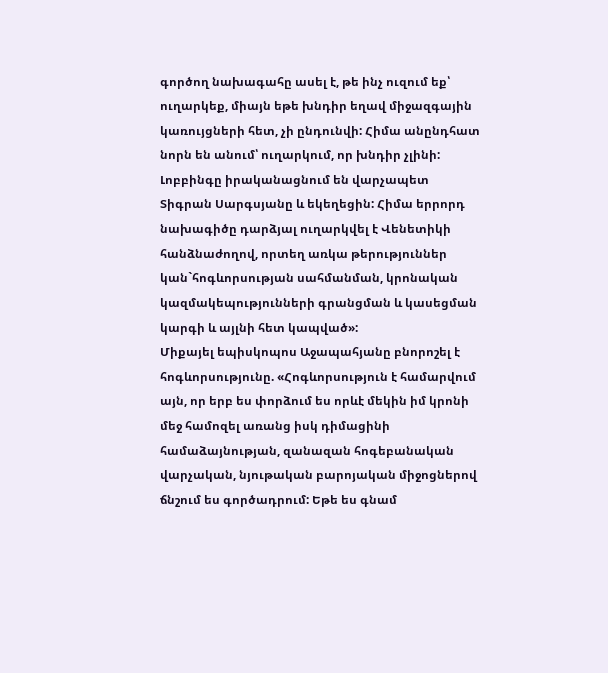գործող նախագահը ասել է, թե ինչ ուզում եք՝ ուղարկեք, միայն եթե խնդիր եղավ միջազգային կառույցների հետ, չի ընդունվի: Հիմա անընդհատ նորն են անում՝ ուղարկում, որ խնդիր չլինի: Լոբբինգը իրականացնում են վարչապետ Տիգրան Սարգսյանը և եկեղեցին: Հիմա երրորդ նախագիծը դարձյալ ուղարկվել է Վենետիկի հանձնաժողով, որտեղ առկա թերություններ կան`հոգևորսության սահմանման, կրոնական կազմակեպությունների գրանցման և կասեցման կարգի և այլնի հետ կապված»:
Միքայել եպիսկոպոս Աջապահյանը բնորոշել է հոգևորսությունը. «Հոգևորսություն է համարվում այն, որ երբ ես փորձում ես որևէ մեկին իմ կրոնի մեջ համոզել առանց իսկ դիմացինի համաձայնության, զանազան հոգեբանական վարչական, նյութական բարոյական միջոցներով ճնշում ես գործադրում: Եթե ես գնամ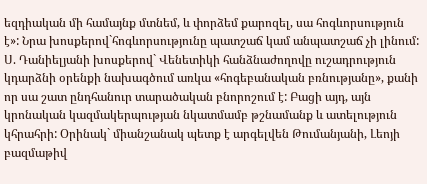եզդիական մի համայնք մտնեմ, և փորձեմ քարոզել, սա հոգևորսություն է»: Նրա խոսքերով`հոգևորսությունը պատշաճ կամ անպատշաճ չի լինում:
Ս. Դանիելյանի խոսքերով` Վենետիկի հանձնաժողովը ուշադրություն կդարձնի օրենքի նախագծում առկա «հոգեբանական բռնությանը», քանի որ սա շատ ընդհանուր տարածական բնորոշում է: Բացի այդ, այն կրոնական կազմակերպության նկատմամբ թշնամանք և ատելություն կհրահրի: Օրինակ` միանշանակ պետք է արգելվեն Թումանյանի, Լեոյի բազմաթիվ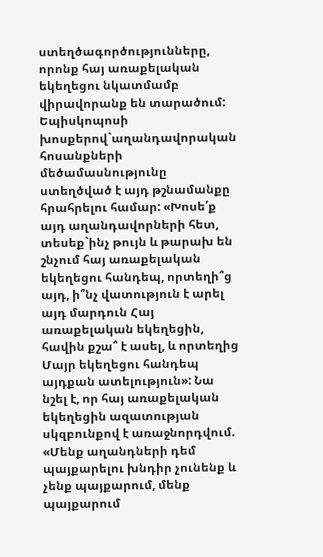ստեղծագործությունները, որոնք հայ առաքելական եկեղեցու նկատմամբ վիրավորանք են տարածում:
Եպիսկոպոսի խոսքերով`աղանդավորական հոսանքների մեծամասնությունը ստեղծված է այդ թշնամանքը հրահրելու համար: «Խոսե՛ք այդ աղանդավորների հետ, տեսեք`ինչ թույն և թարախ են շնչում հայ առաքելական եկեղեցու հանդեպ, որտեղի՞ց այդ, ի՞նչ վատություն է արել այդ մարդուն Հայ առաքելական եկեղեցին, հավին քշա՞ է ասել, և որտեղից Մայր եկեղեցու հանդեպ այդքան ատելություն»: Նա նշել է, որ հայ առաքելական եկեղեցին ազատության սկզբունքով է առաջնորդվում. «Մենք աղանդների դեմ պայքարելու խնդիր չունենք և չենք պայքարում, մենք պայքարում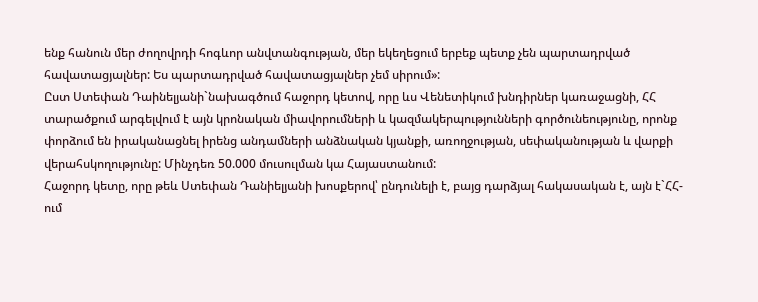ենք հանուն մեր ժողովրդի հոգևոր անվտանգության, մեր եկեղեցում երբեք պետք չեն պարտադրված հավատացյալներ: Ես պարտադրված հավատացյալներ չեմ սիրում»:
Ըստ Ստեփան Դաինելյանի`նախագծում հաջորդ կետով, որը ևս Վենետիկում խնդիրներ կառաջացնի, ՀՀ տարածքում արգելվում է այն կրոնական միավորումների և կազմակերպությունների գործունեությունը, որոնք փորձում են իրականացնել իրենց անդամների անձնական կյանքի, առողջության, սեփականության և վարքի վերահսկողությունը: Մինչդեռ 50.000 մուսուլման կա Հայաստանում:
Հաջորդ կետը, որը թեև Ստեփան Դանիելյանի խոսքերով՝ ընդունելի է, բայց դարձյալ հակասական է, այն է`ՀՀ-ում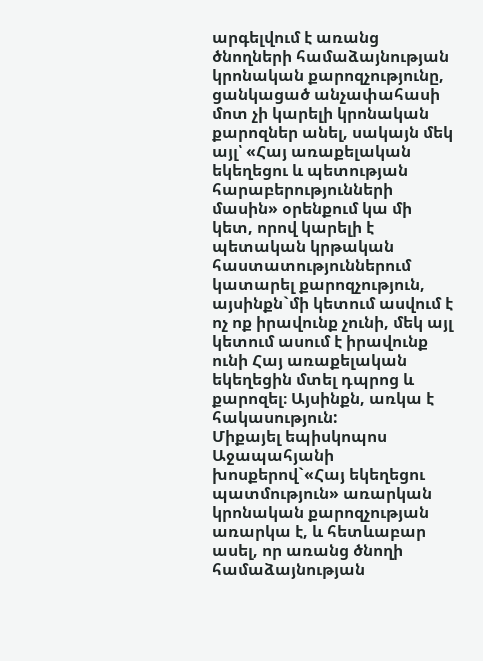արգելվում է առանց ծնողների համաձայնության կրոնական քարոզչությունը, ցանկացած անչափահասի մոտ չի կարելի կրոնական քարոզներ անել, սակայն մեկ այլ՝ «Հայ առաքելական եկեղեցու և պետության հարաբերությունների մասին» օրենքում կա մի կետ, որով կարելի է պետական կրթական հաստատություններում կատարել քարոզչություն, այսինքն`մի կետում ասվում է ոչ ոք իրավունք չունի, մեկ այլ կետում ասում է իրավունք ունի Հայ առաքելական եկեղեցին մտել դպրոց և քարոզել։ Այսինքն, առկա է հակասություն:
Միքայել եպիսկոպոս Աջապահյանի խոսքերով`«Հայ եկեղեցու պատմություն» առարկան կրոնական քարոզչության առարկա է, և հետևաբար ասել, որ առանց ծնողի համաձայնության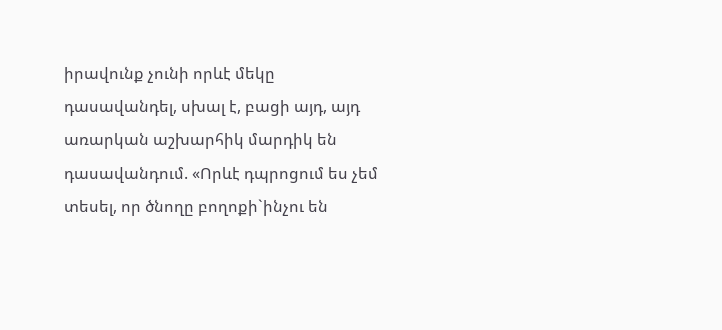իրավունք չունի որևէ մեկը դասավանդել, սխալ է, բացի այդ, այդ առարկան աշխարհիկ մարդիկ են դասավանդում. «Որևէ դպրոցում ես չեմ տեսել, որ ծնողը բողոքի`ինչու են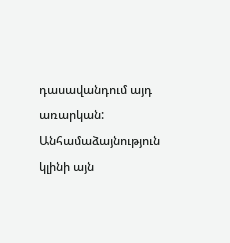դասավանդում այդ առարկան: Անհամաձայնություն կլինի այն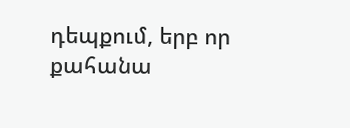դեպքում, երբ որ քահանա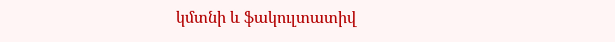կմտնի և ֆակուլտատիվ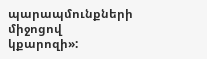պարապմունքների միջոցով կքարոզի»: